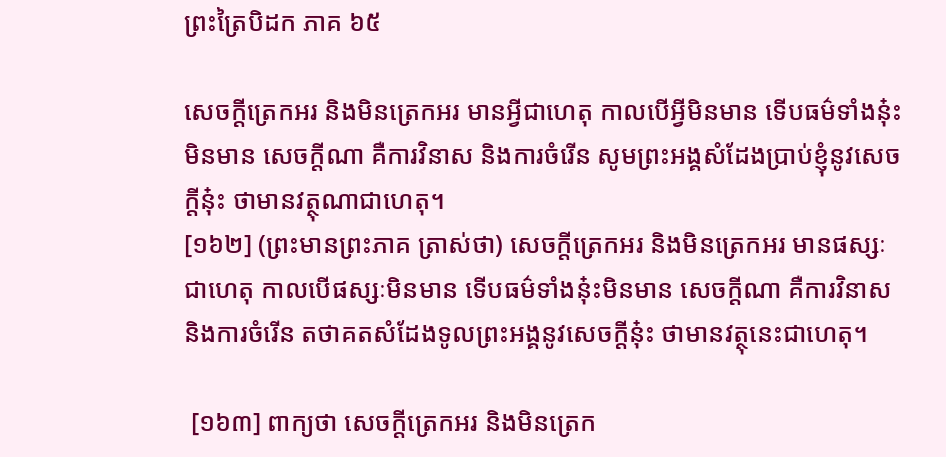ព្រះត្រៃបិដក ភាគ ៦៥

សេចក្តីត្រេកអរ និងមិនត្រេកអរ មានអ្វីជាហេតុ កាលបើអ្វីមិនមាន ទើបធម៌ទាំងនុ៎ះមិនមាន សេចក្តីណា គឺការវិនាស និងការចំរើន សូមព្រះអង្គសំដែងប្រាប់ខ្ញុំនូវសេចក្តីនុ៎ះ ថាមានវត្ថុណាជាហេតុ។
[១៦២] (ព្រះមានព្រះភាគ ត្រាស់ថា) សេចក្តីត្រេកអរ និងមិនត្រេកអរ មានផស្សៈជាហេតុ កាលបើផស្សៈមិនមាន ទើបធម៌ទាំងនុ៎ះមិនមាន សេចក្តីណា គឺការវិនាស និងការចំរើន តថាគតសំដែងទូលព្រះអង្គនូវសេចក្តីនុ៎ះ ថាមានវត្ថុនេះជាហេតុ។

 [១៦៣] ពាក្យថា សេចក្តីត្រេកអរ និងមិនត្រេក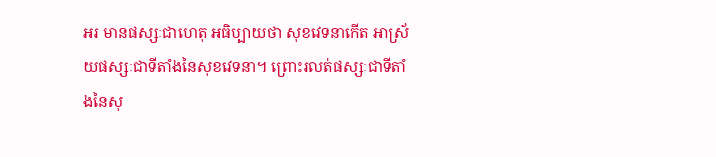អរ មានផស្សៈជាហេតុ អធិប្បាយថា សុខវេទនាកើត អាស្រ័យផស្សៈជាទីតាំងនៃសុខវេទនា។ ព្រោះរលត់ផស្សៈជាទីតាំងនៃសុ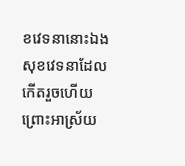ខវេទនានោះឯង សុខវេទនាដែលកើតរួចហើយ ព្រោះអាស្រ័យ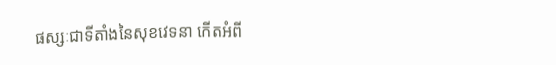ផស្សៈជាទីតាំងនៃសុខវេទនា កើតអំពី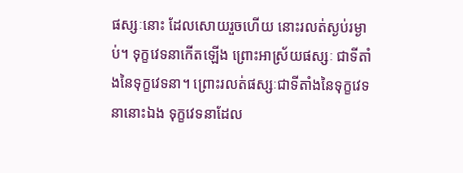ផស្សៈនោះ ដែលសោយរួចហើយ នោះរលត់ស្ងប់រម្ងាប់។ ទុក្ខវេទនាកើតឡើង ព្រោះអាស្រ័យផស្សៈ ជាទីតាំងនៃទុក្ខវេទនា។ ព្រោះរលត់ផស្សៈជាទីតាំងនៃទុក្ខវេទនានោះឯង ទុក្ខវេទនាដែល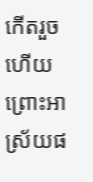កើតរួចហើយ ព្រោះអាស្រ័យផ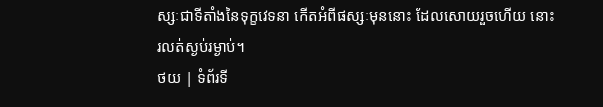ស្សៈជាទីតាំងនៃទុក្ខវេទនា កើតអំពីផស្សៈមុននោះ ដែលសោយរួចហើយ នោះរលត់ស្ងប់រម្ងាប់។
ថយ | ទំព័រទី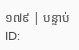១៧៩ | បន្ទាប់
ID: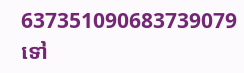637351090683739079
ទៅ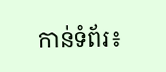កាន់ទំព័រ៖